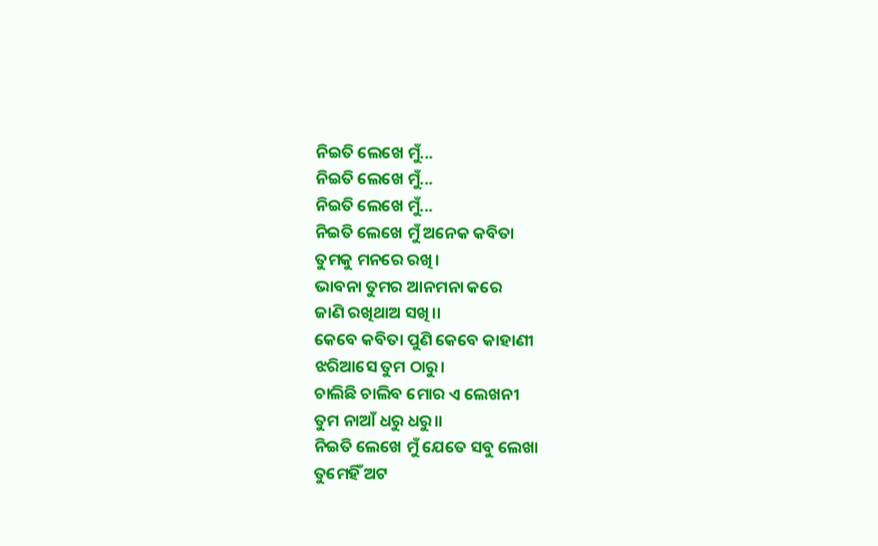ନିଇତି ଲେଖେ ମୁଁ...
ନିଇତି ଲେଖେ ମୁଁ...
ନିଇତି ଲେଖେ ମୁଁ...
ନିଇତି ଲେଖେ ମୁଁ ଅନେକ କବିତା
ତୁମକୁ ମନରେ ରଖି।
ଭାବନା ତୁମର ଆନମନା କରେ
ଜାଣି ରଖିଥାଅ ସଖି।।
କେବେ କବିତା ପୁଣି କେବେ କାହାଣୀ
ଝରିଆସେ ତୁମ ଠାରୁ।
ଚାଲିଛି ଚାଲିବ ମୋର ଏ ଲେଖନୀ
ତୁମ ନାଆଁ ଧରୁ ଧରୁ।।
ନିଇତି ଲେଖେ ମୁଁ ଯେତେ ସବୁ ଲେଖା
ତୁମେହିଁ ଅଟ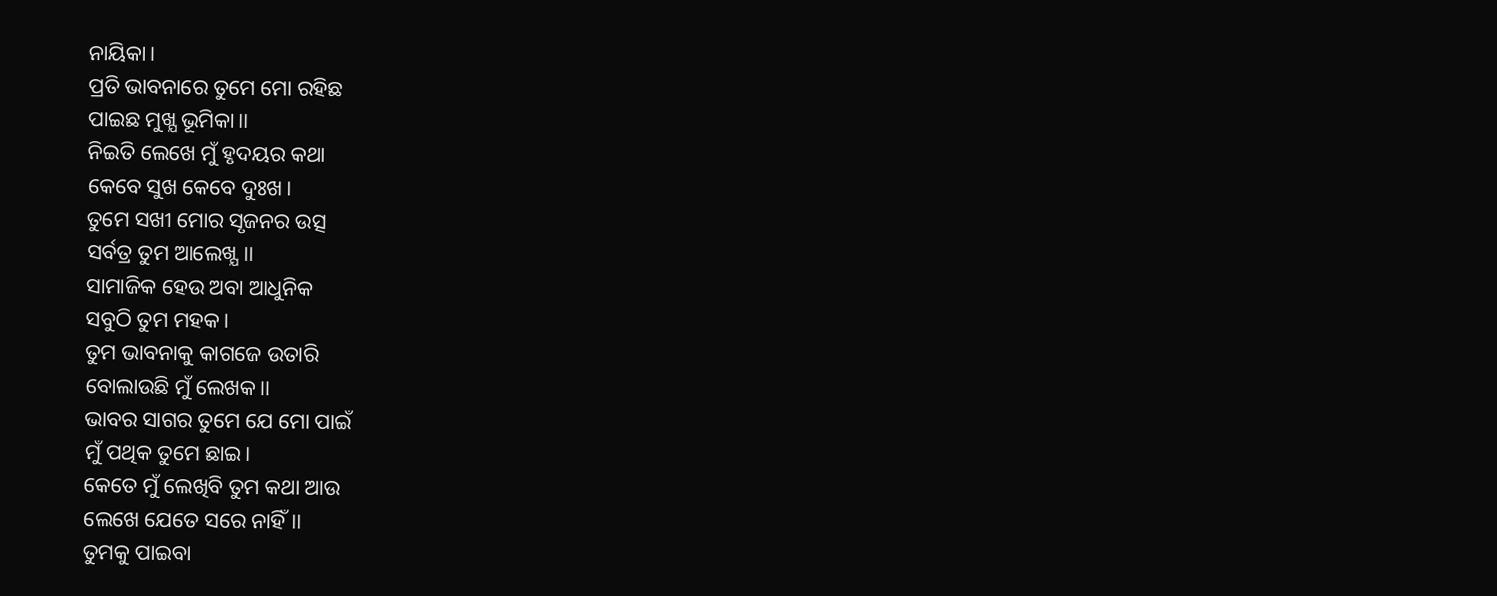ନାୟିକା।
ପ୍ରତି ଭାବନାରେ ତୁମେ ମୋ ରହିଛ
ପାଇଛ ମୁଖ୍ଯ ଭୂମିକା।।
ନିଇତି ଲେଖେ ମୁଁ ହୃଦୟର କଥା
କେବେ ସୁଖ କେବେ ଦୁଃଖ।
ତୁମେ ସଖୀ ମୋର ସୃଜନର ଉତ୍ସ
ସର୍ବତ୍ର ତୁମ ଆଲେଖ୍ଯ।।
ସାମାଜିକ ହେଉ ଅବା ଆଧୁନିକ
ସବୁଠି ତୁମ ମହକ।
ତୁମ ଭାବନାକୁ କାଗଜେ ଉତାରି
ବୋଲାଉଛି ମୁଁ ଲେଖକ।।
ଭାବର ସାଗର ତୁମେ ଯେ ମୋ ପାଇଁ
ମୁଁ ପଥିକ ତୁମେ ଛାଇ।
କେତେ ମୁଁ ଲେଖିବି ତୁମ କଥା ଆଉ
ଲେଖେ ଯେତେ ସରେ ନାହିଁ।।
ତୁମକୁ ପାଇବା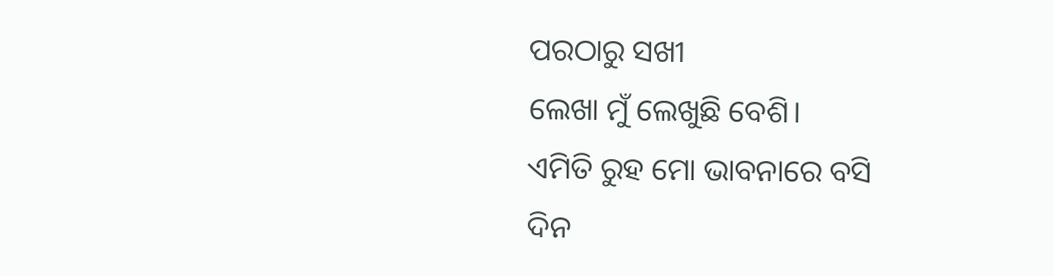ପରଠାରୁ ସଖୀ
ଲେଖା ମୁଁ ଲେଖୁଛି ବେଶି।
ଏମିତି ରୁହ ମୋ ଭାବନାରେ ବସି
ଦିନ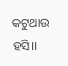କଟୁଥାଉ ହସି।।